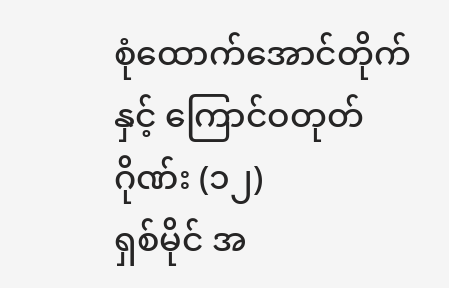စုံထောက်အောင်တိုက် နှင့် ကြောင်ဝတုတ်ဂိုဏ်း (၁၂)
ရှစ်မိုင် အ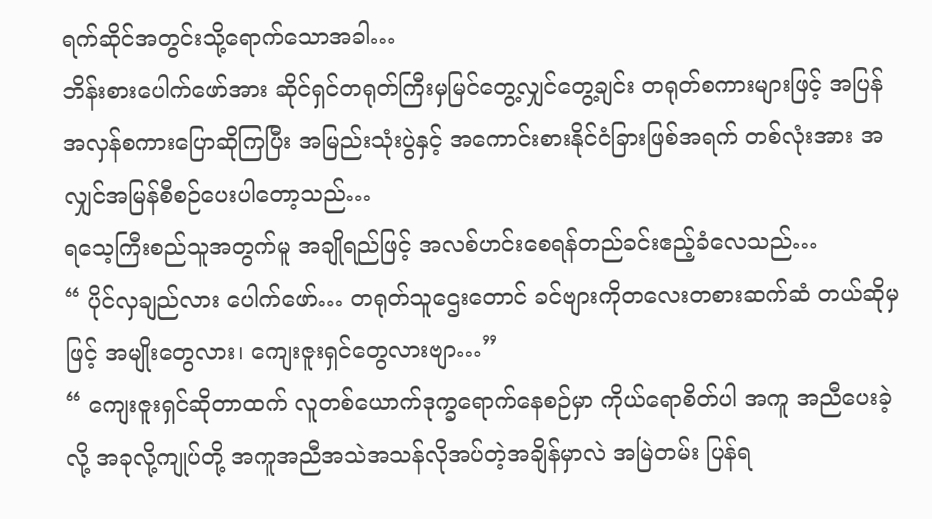ရက်ဆိုင်အတွင်းသို့ရောက်သောအခါ…
ဘိန်းစားပေါက်ဖော်အား ဆိုင်ရှင်တရုတ်ကြီးမှမြင်တွေ့လျှင်တွေ့ချင်း တရုတ်စကားများဖြင့် အပြန်အလှန်စကားပြောဆိုကြပြီး အမြည်းသုံးပွဲနှင့် အကောင်းစားနိုင်ငံခြားဖြစ်အရက် တစ်လုံးအား အလျှင်အမြန်စီစဉ်ပေးပါတော့သည်…
ရသေ့ကြီးစည်သူအတွက်မူ အချိုရည်ဖြင့် အလစ်ဟင်းစေရန်တည်ခင်းဧည့်ခံလေသည်…
“ ပိုင်လှချည်လား ပေါက်ဖော်… တရုတ်သူဌေးတောင် ခင်ဗျားကိုတလေးတစားဆက်ဆံ တယ်ဆိုမှဖြင့် အမျိုးတွေလား၊ ကျေးဇူးရှင်တွေလားဗျာ…”
“ ကျေးဇူးရှင်ဆိုတာထက် လူတစ်ယောက်ဒုက္ခရောက်နေစဉ်မှာ ကိုယ်ရောစိတ်ပါ အကူ အညီပေးခဲ့လို့ အခုလို့ကျုပ်တို့ အကူအညီအသဲအသန်လိုအပ်တဲ့အချိန်မှာလဲ အမြဲတမ်း ပြန်ရ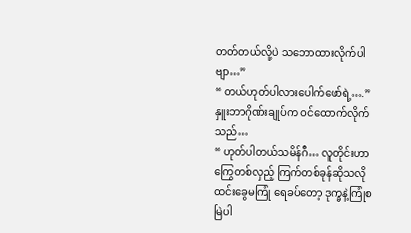တတ်တယ်လို့ပဲ သဘောထားလိုက်ပါဗျာ…”
“ တယ်ဟုတ်ပါလားပေါက်ဖော်ရဲ့….” နှူးဘာဂိုဏ်းချုပ်က ဝင်ထောက်လိုက်သည်…
“ ဟုတ်ပါတယ်သမိန်ဂီ… လူတိုင်းဟာကြွေတစ်လှည့် ကြက်တစ်ခုန်ဆိုသလို ထင်းခွေမကြုံ ရေခပ်တော့ ဒုက္ခနဲ့ကြုံစမြဲပါ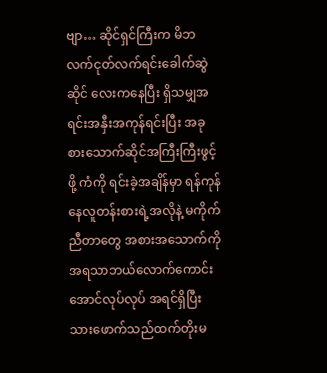ဗျာ… ဆိုင်ရှင်ကြီးက မိဘလက်ငုတ်လက်ရင်းခေါက်ဆွဲဆိုင် လေးကနေပြီး ရှိသမျှအရင်းအနှီးအကုန်ရင်းပြီး အခုစားသောက်ဆိုင်အကြီးကြီးဖွင့်ဖို့ ကံကို ရင်းခဲ့အချိန်မှာ ရန်ကုန်နေလူတန်းစားရဲ့အလိုနဲ့ မကိုက်ညီတာတွေ အစားအသောက်ကို အရသာဘယ်လောက်ကောင်းအောင်လုပ်လုပ် အရင်ရှိပြီးသားဖောက်သည်ထက်တိုးမ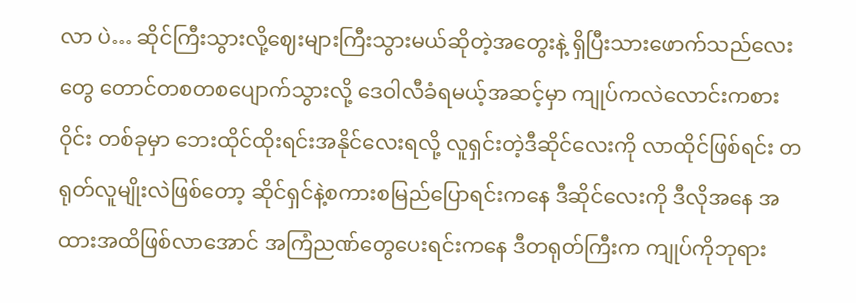လာ ပဲ… ဆိုင်ကြီးသွားလို့ဈေးများကြီးသွားမယ်ဆိုတဲ့အတွေးနဲ့ ရှိပြီးသားဖောက်သည်လေးတွေ တောင်တစတစပျောက်သွားလို့ ဒေဝါလီခံရမယ့်အဆင့်မှာ ကျုပ်ကလဲလောင်းကစားဝိုင်း တစ်ခုမှာ ဘေးထိုင်ထိုးရင်းအနိုင်လေးရလို့ လူရှင်းတဲ့ဒီဆိုင်လေးကို လာထိုင်ဖြစ်ရင်း တရုတ်လူမျိုးလဲဖြစ်တော့ ဆိုင်ရှင်နဲ့စကားစမြည်ပြောရင်းကနေ ဒီဆိုင်လေးကို ဒီလိုအနေ အထားအထိဖြစ်လာအောင် အကြံညဏ်တွေပေးရင်းကနေ ဒီတရုတ်ကြီးက ကျုပ်ကိုဘုရား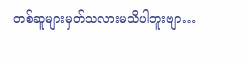တစ်ဆူများမှတ်သလားမသိပါဘူးဗျာ…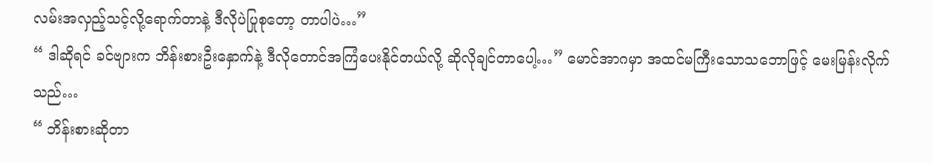လမ်းအလှည့်သင့်လို့ရောက်တာနဲ့ ဒီလိုပဲပြုစုတော့ တာပါပဲ…”
“ ဒါဆိုရင် ခင်ဗျားက ဘိန်းစားဦးနှောက်နဲ့ ဒီလိုတောင်အကြံပေးနိုင်တယ်လို့ ဆိုလိုချင်တာပေါ့…” မောင်အာဂမှာ အထင်မကြီးသောသဘောဖြင့် မေးမြန်းလိုက်သည်…
“ ဘိန်းစားဆိုတာ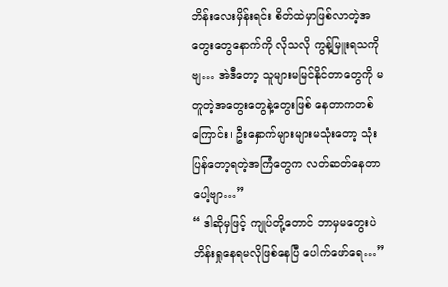ဘိန်းလေးမှိန်းရင်း စိတ်ထဲမှာဖြစ်လာတဲ့အတွေးတွေနောက်ကို လိုသလို ကွန့်မြူးရသကိုဗျ… အဲဒီတော့ သူများမမြင်နိုင်တာတွေကို မတူတဲ့အတွေးတွေနဲ့တွေးဖြစ် နေတာကတစ်ကြောင်း၊ ဦးနှောက်များများမသုံးတော့ သုံးပြန်တော့ရတဲ့အကြံတွေက လတ်ဆတ်နေတာပေါ့ဗျာ…”
“ ဒါဆိုမှဖြင့် ကျုပ်တို့တောင် ဘာမှမတွေးပဲ ဘိန်းရှုနေရမလိုဖြစ်နေပြီ ပေါက်ဖော်ရေ…”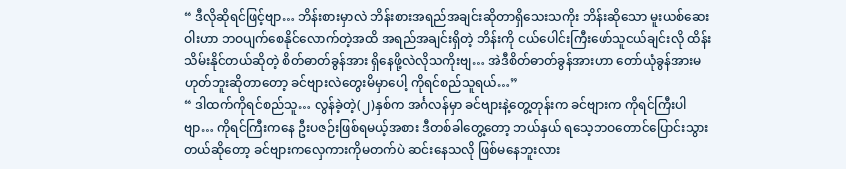“ ဒီလိုဆိုရင်ဖြင့်ဗျာ… ဘိန်းစားမှာလဲ ဘိန်းစားအရည်အချင်းဆိုတာရှိသေးသကိုး ဘိန်းဆိုသော မူးယစ်ဆေးဝါးဟာ ဘဝပျက်စေနိုင်လောက်တဲ့အထိ အရည်အချင်းရှိတဲ့ ဘိန်းကို ငယ်ပေါင်းကြီးဖော်သူငယ်ချင်းလို ထိန်းသိမ်းနိုင်တယ်ဆိုတဲ့ စိတ်ဓာတ်ခွန်အား ရှိနေဖို့လဲလိုသကိုးဗျ… အဲဒီစိတ်ဓာတ်ခွန်အားဟာ တော်ယုံခွန်အားမဟုတ်ဘူးဆိုတာတော့ ခင်ဗျားလဲတွေးမိမှာပေါ့ ကိုရင်စည်သူရယ်…”
“ ဒါထက်ကိုရင်စည်သူ… လွန်ခဲ့တဲ့(၂)နှစ်က အင်္ဂလန်မှာ ခင်ဗျားနဲ့တွေ့တုန်းက ခင်ဗျားက ကိုရင်ကြီးပါဗျာ… ကိုရင်ကြီးကနေ ဦးပဇဉ်းဖြစ်ရမယ့်အစား ဒီတစ်ခါတွေ့တော့ ဘယ်နှယ် ရသေ့ဘဝတောင်ပြောင်းသွားတယ်ဆိုတော့ ခင်ဗျားကလှေကားကိုမတက်ပဲ ဆင်းနေသလို ဖြစ်မနေဘူးလား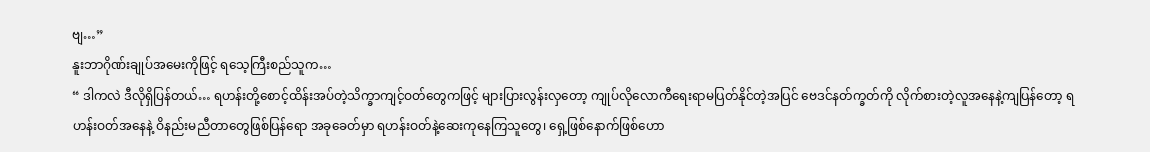ဗျ…”
နူးဘာဂိုဏ်းချုပ်အမေးကိုဖြင့် ရသေ့ကြီးစည်သူက…
“ ဒါကလဲ ဒီလိုရှိပြန်တယ်… ရဟန်းတို့စောင့်ထိန်းအပ်တဲ့သိက္ခာကျင့်ဝတ်တွေကဖြင့် များပြားလွန်းလှတော့ ကျုပ်လိုလောကီရေးရာမပြတ်နိုင်တဲ့အပြင် ဗေဒင်နတ်က္ခတ်ကို လိုက်စားတဲ့လူအနေနဲ့ကျပြန်တော့ ရဟန်းဝတ်အနေနဲ့ ဝိနည်းမညီတာတွေဖြစ်ပြန်ရော အခုခေတ်မှာ ရဟန်းဝတ်နဲ့ဆေးကုနေကြသူတွေ၊ ရှေ့ဖြစ်နောက်ဖြစ်ဟော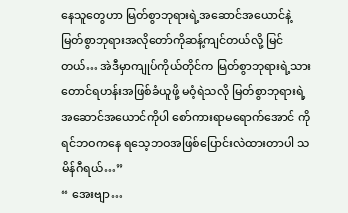နေသူတွေဟာ မြတ်စွာဘုရားရဲ့အဆောင်အယောင်နဲ့ မြတ်စွာဘုရားအလိုတော်ကိုဆန့်ကျင်တယ်လို့ မြင်တယ်… အဲဒီမှာကျုပ်ကိုယ်တိုင်က မြတ်စွာဘုရားရဲ့သားတောင်ရဟန်းအဖြစ်ခံယူဖို့ မဝံ့ရဲသလို မြတ်စွာဘုရားရဲ့အဆောင်အယောင်ကိုပါ စော်ကားရာမရောက်အောင် ကိုရင်ဘဝကနေ ရသေ့ဘဝအဖြစ်ပြောင်းလဲထားတာပါ သမိန်ဂီရယ်…”
“ အေးဗျာ…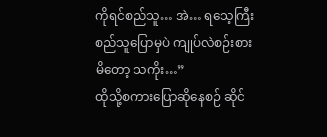ကိုရင်စည်သူ… အဲ… ရသေ့ကြီးစည်သူပြောမှပဲ ကျုပ်လဲစဉ်းစားမိတော့ သကိုး…”
ထိုသို့စကားပြောဆိုနေစဉ် ဆိုင်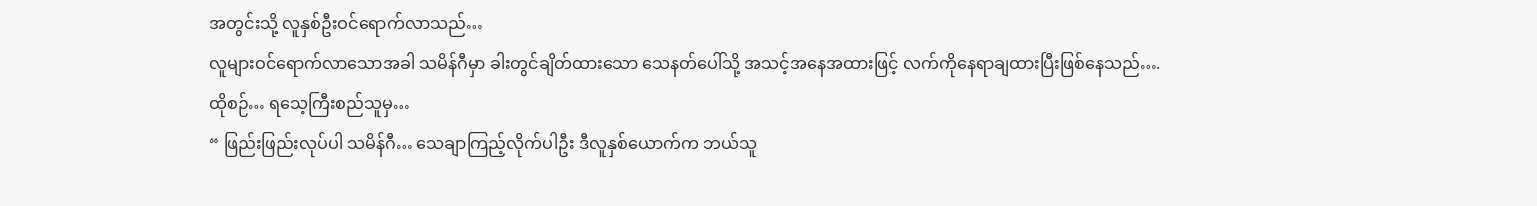အတွင်းသို့ လူနှစ်ဦးဝင်ရောက်လာသည်…
လူများဝင်ရောက်လာသောအခါ သမိန်ဂီမှာ ခါးတွင်ချိတ်ထားသော သေနတ်ပေါ်သို့ အသင့်အနေအထားဖြင့် လက်ကိုနေရာချထားပြီးဖြစ်နေသည်….
ထိုစဉ်… ရသေ့ကြီးစည်သူမှ…
“ ဖြည်းဖြည်းလုပ်ပါ သမိန်ဂီ… သေချာကြည့်လိုက်ပါဦး ဒီလူနှစ်ယောက်က ဘယ်သူ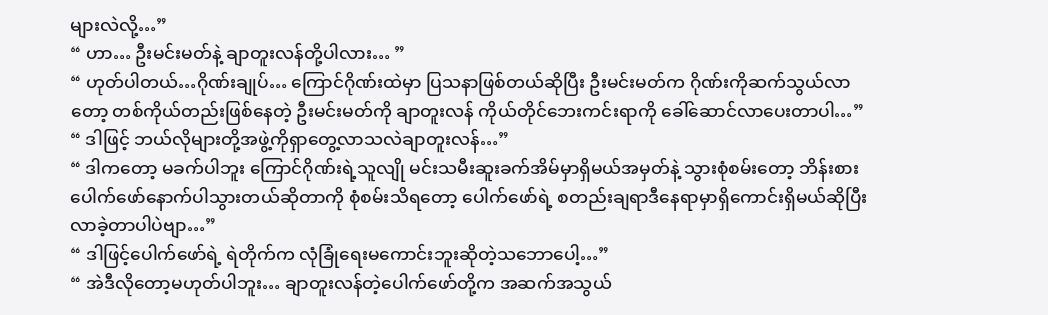များလဲလို့…”
“ ဟာ… ဦးမင်းမတ်နဲ့ ချာတူးလန်တို့ပါလား… ”
“ ဟုတ်ပါတယ်…ဂိုဏ်းချုပ်… ကြောင်ဂိုဏ်းထဲမှာ ပြသနာဖြစ်တယ်ဆိုပြီး ဦးမင်းမတ်က ဂိုဏ်းကိုဆက်သွယ်လာတော့ တစ်ကိုယ်တည်းဖြစ်နေတဲ့ ဦးမင်းမတ်ကို ချာတူးလန် ကိုယ်တိုင်ဘေးကင်းရာကို ခေါ်ဆောင်လာပေးတာပါ…”
“ ဒါဖြင့် ဘယ်လိုများတို့အဖွဲ့ကိုရှာတွေ့လာသလဲချာတူးလန်…”
“ ဒါကတော့ မခက်ပါဘူး ကြောင်ဂိုဏ်းရဲ့သူလျို မင်းသမီးဆူးခက်အိမ်မှာရှိမယ်အမှတ်နဲ့ သွားစုံစမ်းတော့ ဘိန်းစားပေါက်ဖော်နောက်ပါသွားတယ်ဆိုတာကို စုံစမ်းသိရတော့ ပေါက်ဖော်ရဲ့ စတည်းချရာဒီနေရာမှာရှိကောင်းရှိမယ်ဆိုပြီး လာခဲ့တာပါပဲဗျာ…”
“ ဒါဖြင့်ပေါက်ဖော်ရဲ့ ရဲတိုက်က လုံခြုံရေးမကောင်းဘူးဆိုတဲ့သဘောပေါ့…”
“ အဲဒီလိုတော့မဟုတ်ပါဘူး… ချာတူးလန်တဲ့ပေါက်ဖော်တို့က အဆက်အသွယ်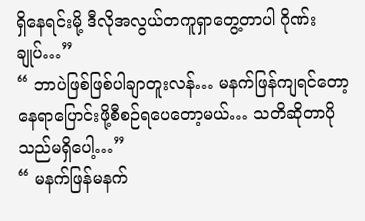ရှိနေရင်းမို့ ဒီလိုအလွယ်တကူရှာတွေ့တာပါ ဂိုဏ်းချုပ်…”
“ ဘာပဲဖြစ်ဖြစ်ပါချာတူးလန်… မနက်ဖြန်ကျရင်တော့ နေရာပြောင်းဖို့စီစဉ်ရပေတော့မယ်… သတိဆိုတာပိုသည်မရှိပေါ့…”
“ မနက်ဖြန်မနက်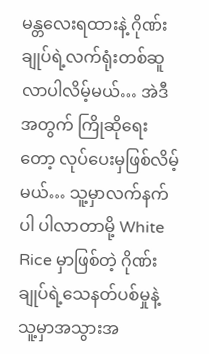မန္တလေးရထားနဲ့ ဂိုဏ်းချုပ်ရဲ့လက်ရုံးတစ်ဆူလာပါလိမ့်မယ်… အဲဒီအတွက် ကြိုဆိုရေးတော့ လုပ်ပေးမှဖြစ်လိမ့်မယ်… သူ့မှာလက်နက်ပါ ပါလာတာမို့ White Rice မှာဖြစ်တဲ့ ဂိုဏ်းချုပ်ရဲ့သေနတ်ပစ်မှုနဲ့ သူ့မှာအသွားအ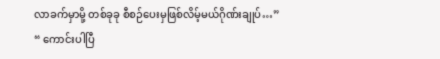လာခက်မှာမို့ တစ်ခုခု စီစဉ်ပေးမှဖြစ်လိမ့်မယ်ဂိုဏ်းချုပ်…”
“ ကောင်းပါပြီ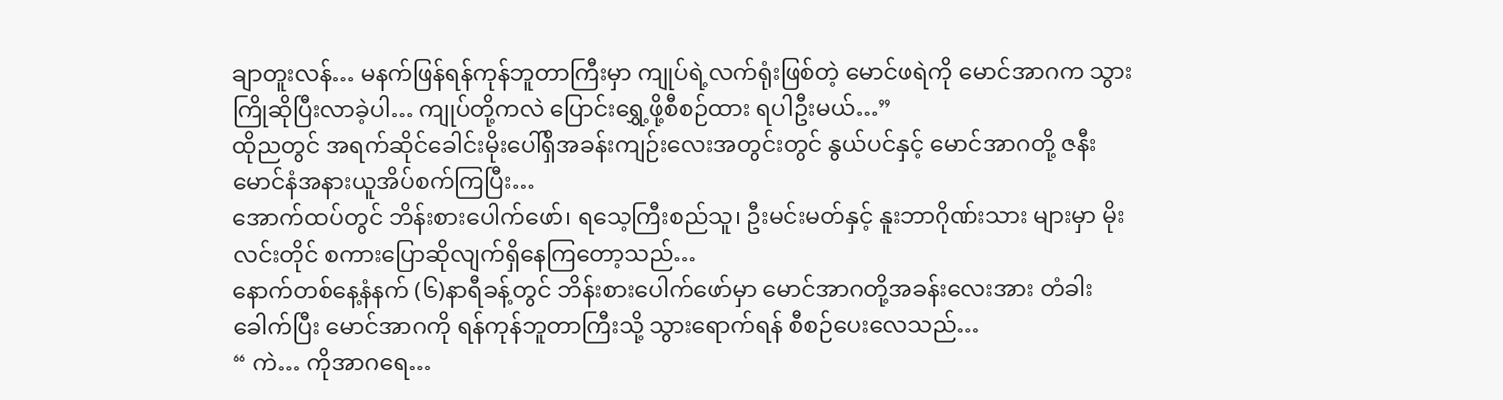ချာတူးလန်… မနက်ဖြန်ရန်ကုန်ဘူတာကြီးမှာ ကျုပ်ရဲ့လက်ရုံးဖြစ်တဲ့ မောင်ဖရဲကို မောင်အာဂက သွားကြိုဆိုပြီးလာခဲ့ပါ… ကျုပ်တို့ကလဲ ပြောင်းရွှေ့ဖို့စီစဉ်ထား ရပါဦးမယ်…”
ထိုညတွင် အရက်ဆိုင်ခေါင်းမိုးပေါ်ရှိအခန်းကျဉ်းလေးအတွင်းတွင် နွယ်ပင်နှင့် မောင်အာဂတို့ ဇနီးမောင်နံအနားယူအိပ်စက်ကြပြီး…
အောက်ထပ်တွင် ဘိန်းစားပေါက်ဖော်၊ ရသေ့ကြီးစည်သူ၊ ဦးမင်းမတ်နှင့် နူးဘာဂိုဏ်းသား များမှာ မိုးလင်းတိုင် စကားပြောဆိုလျက်ရှိနေကြတော့သည်…
နောက်တစ်နေ့နံနက် (၆)နာရီခန့်တွင် ဘိန်းစားပေါက်ဖော်မှာ မောင်အာဂတို့အခန်းလေးအား တံခါးခေါက်ပြီး မောင်အာဂကို ရန်ကုန်ဘူတာကြီးသို့ သွားရောက်ရန် စီစဉ်ပေးလေသည်…
“ ကဲ… ကိုအာဂရေ…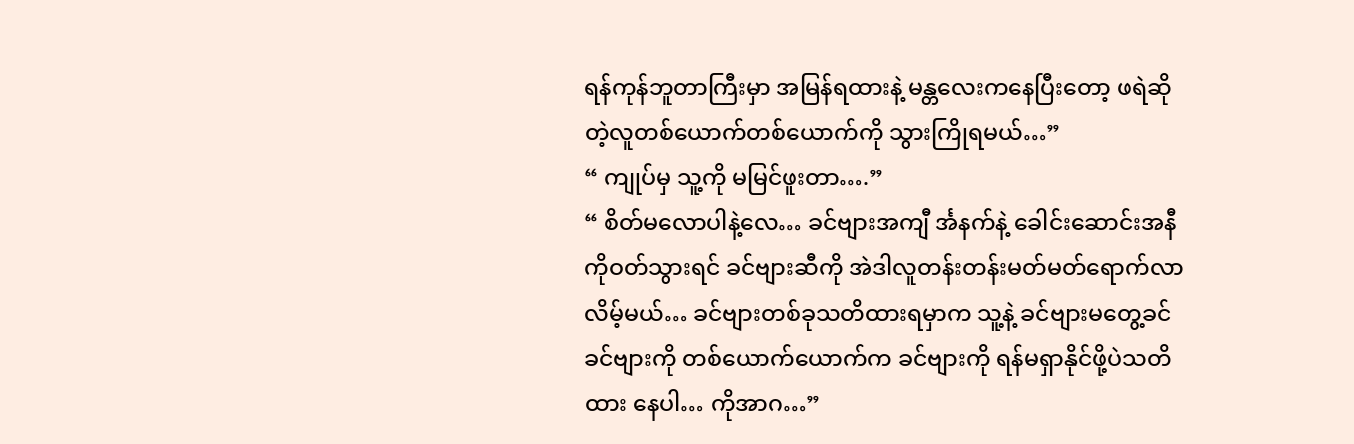ရန်ကုန်ဘူတာကြီးမှာ အမြန်ရထားနဲ့ မန္တလေးကနေပြီးတော့ ဖရဲဆို တဲ့လူတစ်ယောက်တစ်ယောက်ကို သွားကြိုရမယ်…”
“ ကျုပ်မှ သူ့ကို မမြင်ဖူးတာ….”
“ စိတ်မလောပါနဲ့လေ… ခင်ဗျားအကျီ င်္အနက်နဲ့ ခေါင်းဆောင်းအနီကိုဝတ်သွားရင် ခင်ဗျားဆီကို အဲဒါလူတန်းတန်းမတ်မတ်ရောက်လာလိမ့်မယ်… ခင်ဗျားတစ်ခုသတိထားရမှာက သူ့နဲ့ ခင်ဗျားမတွေ့ခင် ခင်ဗျားကို တစ်ယောက်ယောက်က ခင်ဗျားကို ရန်မရှာနိုင်ဖို့ပဲသတိထား နေပါ… ကိုအာဂ…”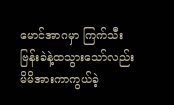မောင်အာဂမှာ ကြက်သီးဗြန်းခဲနဲ့ထသွားသော်လည်း မိမိအားကာကွယ်ခဲ့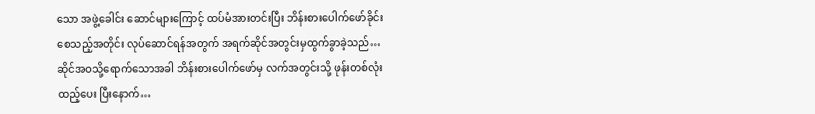သော အဖွဲ့ခေါင်း ဆောင်များကြောင့် ထပ်မံအားတင်းပြီး ဘိန်းစားပေါက်ဖော်ခိုင်းစေသည့်အတိုင်း လုပ်ဆောင်ရန်အတွက် အရက်ဆိုင်အတွင်းမှထွက်ခွာခဲ့သည်…
ဆိုင်အဝသို့ရောက်သောအခါ ဘိန်းစားပေါက်ဖော်မှ လက်အတွင်းသို့ ဖုန်းတစ်လုံးထည့်ပေး ပြီးနောက်…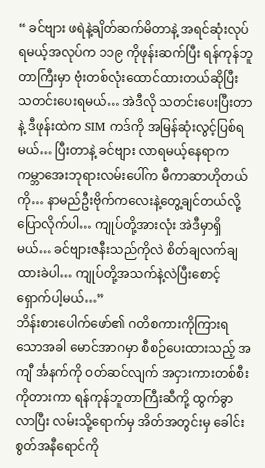“ ခင်ဗျား ဖရဲနဲ့ချိတ်ဆက်မိတာနဲ့ အရင်ဆုံးလုပ်ရမယ့်အလုပ်က ၁၁၉ ကိုဖုန်းဆက်ပြီး ရန်ကုန်ဘူတာကြီးမှာ ဗုံးတစ်လုံးထောင်ထားတယ်ဆိုပြီး သတင်းပေးရမယ်… အဲဒီလို သတင်းပေးပြီးတာနဲ့ ဒီဖုန်းထဲက SIM ကဒ်ကို အမြန်ဆုံးလွင့်ပြစ်ရမယ်… ပြီးတာနဲ့ ခင်ဗျား လာရမယ့်နေရာက ကမ္ဘာအေးဘုရားလမ်းပေါ်က မီကာဆာဟိုတယ်ကို… နာမည်ဦးဗိုက်ကလေးနဲ့တွေ့ချင်တယ်လို့ပြောလိုက်ပါ… ကျုပ်တို့အားလုံး အဲဒီမှာရှိမယ်… ခင်ဗျားဇနီးသည်ကိုလဲ စိတ်ချလက်ချထားခဲပါ… ကျုပ်တို့အသက်နဲ့လဲပြီးစောင့်ရှောက်ပါ့မယ်…”
ဘိန်းစားပေါက်ဖော်၏ ဂတိစကားကိုကြားရသောအခါ မောင်အာဂမှာ စီစဉ်ပေးထားသည့် အကျီ င်္အနက်ကို ဝတ်ဆင်လျက် အငှားကားတစ်စီးကိုတားကာ ရန်ကုန်ဘူတာကြီးဆီကို့ ထွက်ခွာလာပြီး လမ်းသို့ရောက်မှ အိတ်အတွင်းမှ ခေါင်းစွတ်အနီရောင်ကို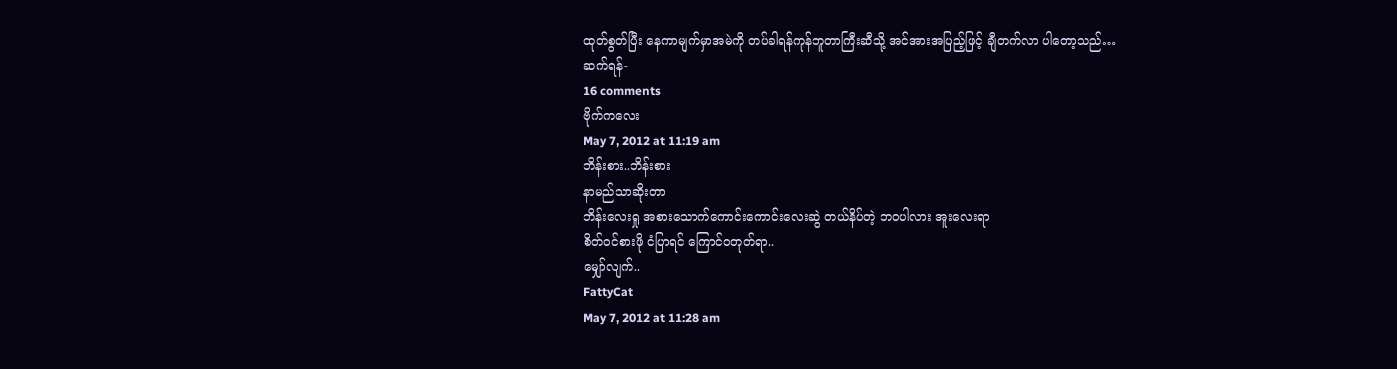ထုတ်စွတ်ပြီး နေကာမျက်မှာအမဲကို တပ်ခါရန်ကုန်ဘူတာကြီးဆီသို့ အင်အားအပြည့်ဖြင့် ချီတက်လာ ပါတော့သည်…
ဆက်ရန်-
16 comments
ဗိုက်ကလေး
May 7, 2012 at 11:19 am
ဘိန်းစား..ဘိန်းစား
နာမည်သာဆိုးတာ
ဘိန်းလေးရှု အစားသောက်ကောင်းကောင်းလေးဆွဲ တယ်နိပ်တဲ့ ဘဝပါလား အူးလေးရာ
စိတ်ဝင်စားဖို ငံပြာရင် ကြောင်ဝတုတ်ရာ..
မျှော်လျက်..
FattyCat
May 7, 2012 at 11:28 am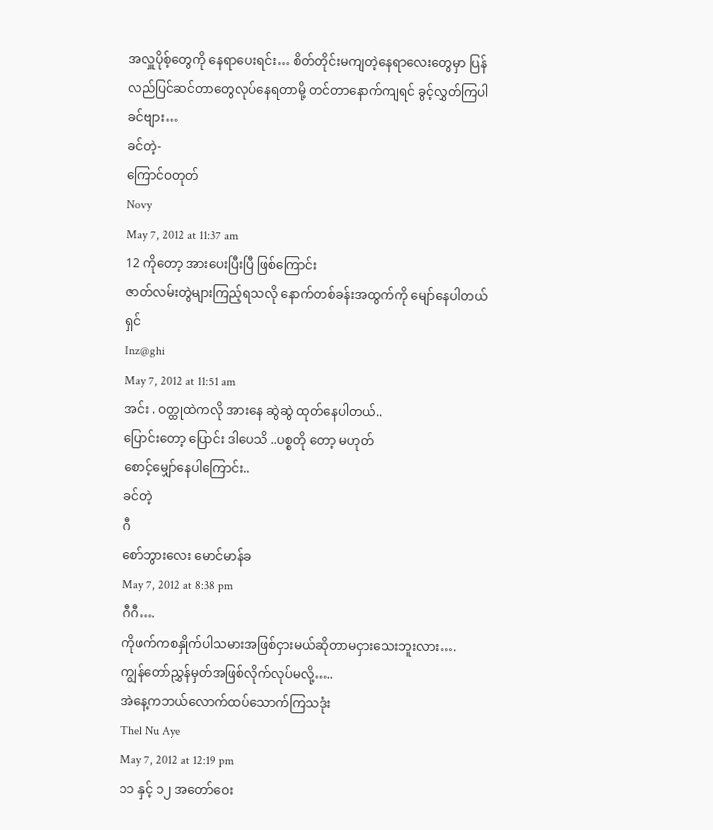အလှူပိုစ့်တွေကို နေရာပေးရင်း… စိတ်တိုင်းမကျတဲ့နေရာလေးတွေမှာ ပြန်လည်ပြင်ဆင်တာတွေလုပ်နေရတာမို့ တင်တာနောက်ကျရင် ခွင့်လွှတ်ကြပါခင်ဗျား…
ခင်တဲ့-
ကြောင်ဝတုတ်
Novy
May 7, 2012 at 11:37 am
12 ကိုတော့ အားပေးပြီးပြီ ဖြစ်ကြောင်း
ဇာတ်လမ်းတွဲများကြည့်ရသလို နောက်တစ်ခန်းအထွက်ကို မျော်နေပါတယ်ရှင်
Inz@ghi
May 7, 2012 at 11:51 am
အင်း . ဝတ္ထုထဲကလို အားနေ ဆွဲဆွဲ ထုတ်နေပါတယ်..
ပြောင်းတော့ ပြောင်း ဒါပေသိ ..ပစ္စတို တော့ မဟုတ်
စောင့်မျှော်နေပါကြောင်း..
ခင်တဲ့
ဂီ
စော်ဘွားလေး မောင်မာန်ခ
May 7, 2012 at 8:38 pm
ဂီဂီ….
ကိုဖက်ကစနှိုက်ပါသမားအဖြစ်ငှားမယ်ဆိုတာမငှားသေးဘူးလား….
ကျွန်တော်ညွှန်မှတ်အဖြစ်လိုက်လုပ်မလို့…..
အဲနေ့ကဘယ်လောက်ထပ်သောက်ကြသဒုံး
Thel Nu Aye
May 7, 2012 at 12:19 pm
၁၁ နှင့် ၁၂ အတော်ဝေး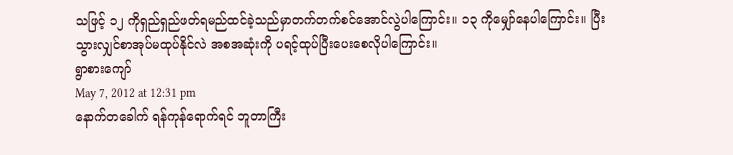သဖြင့် ၁၂ ကိုရှည်ရှည်ဖတ်ရမည်ထင်ခဲ့သည်မှာတက်တက်စင်အောင်လွဲပါကြောင်း။ ၁၃ ကိုမျှော်နေပါကြောင်း။ ပြီးသွားလျှင်စာအုပ်မထုပ်နိုင်လဲ အစအဆုံးကို ပရင့်ထုပ်ပြီးပေးစေလိုပါကြောင်း။
ရွာစားကျော်
May 7, 2012 at 12:31 pm
နောက်တခေါက် ရန်ကုန်ရောက်ရင် ဘူတာကြီး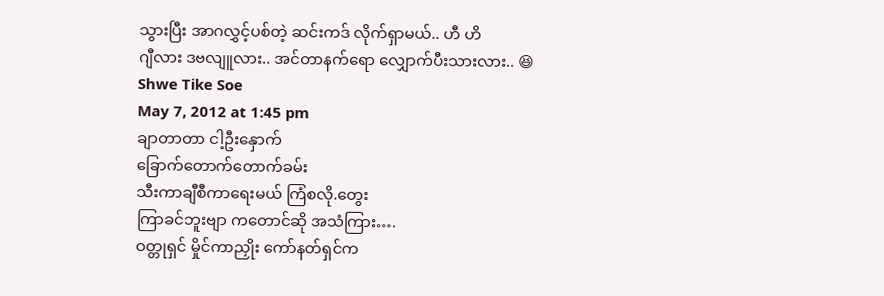သွားပြီး အာဂလွှင့်ပစ်တဲ့ ဆင်းကဒ် လိုက်ရှာမယ်.. ဟီ ဟိ
ဂျီလား ဒဗလျူလား.. အင်တာနက်ရော လျှောက်ပီးသားလား.. 😆
Shwe Tike Soe
May 7, 2012 at 1:45 pm
ချာတာတာ ငါ့ဦးနှောက်
ခြောက်တောက်တောက်ခမ်း
သီးကာချီစီကာရေးမယ် ကြံစလို.တွေး
ကြာခင်ဘူးဗျာ ကတောင်ဆို အသံကြား….
ဝတ္တုရှင် မှိုင်ကာညှိုး ကော်နတ်ရှင်က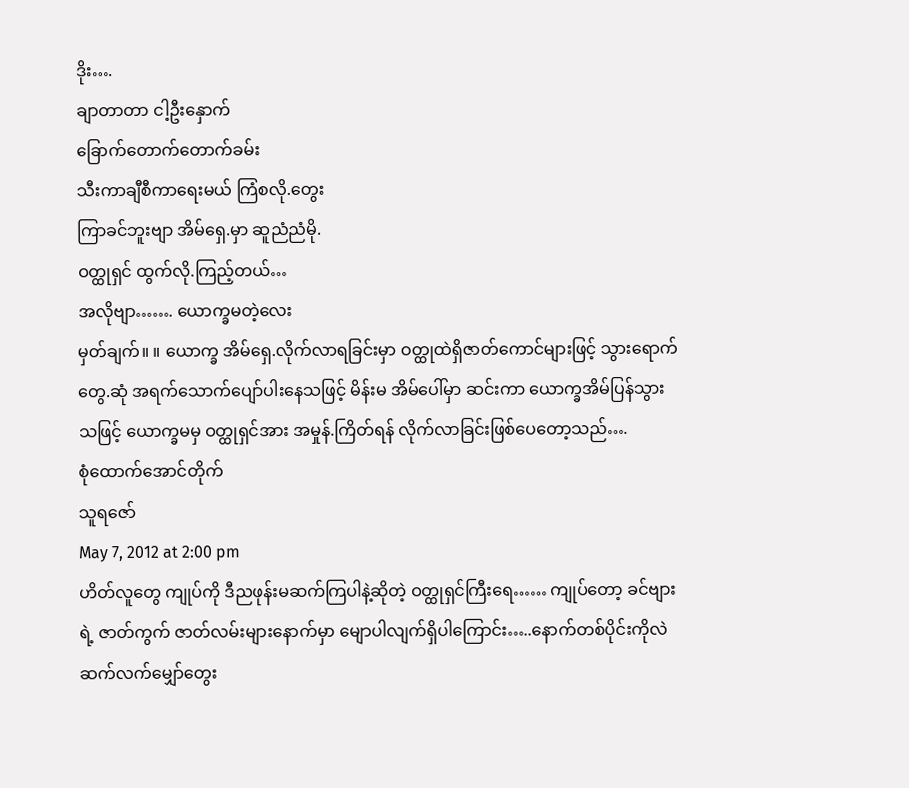ဒိုး….
ချာတာတာ ငါ့ဦးနှောက်
ခြောက်တောက်တောက်ခမ်း
သီးကာချီစီကာရေးမယ် ကြံစလို.တွေး
ကြာခင်ဘူးဗျာ အိမ်ရှေ.မှာ ဆူညံညံမို.
ဝတ္ထုရှင် ထွက်လို.ကြည့်တယ်…
အလိုဗျာ……. ယောက္ခမတဲ့လေး
မှတ်ချက်။ ။ ယောက္ခ အိမ်ရှေ.လိုက်လာရခြင်းမှာ ဝတ္ထုထဲရှိဇာတ်ကောင်များဖြင့် သွားရောက်တွေ.ဆုံ အရက်သောက်ပျော်ပါးနေသဖြင့် မိန်းမ အိမ်ပေါ်မှာ ဆင်းကာ ယောက္ခအိမ်ပြန်သွားသဖြင့် ယောက္ခမမှ ဝတ္ထုရှင်အား အမှုန်.ကြိတ်ရန် လိုက်လာခြင်းဖြစ်ပေတော့သည်….
စုံထောက်အောင်တိုက်
သူရဇော်
May 7, 2012 at 2:00 pm
ဟိတ်လူတွေ ကျုပ်ကို ဒီညဖုန်းမဆက်ကြပါနဲ့ဆိုတဲ့ ဝတ္ထုရှင်ကြီးရေ…… ကျုပ်တော့ ခင်ဗျားရဲ့ ဇာတ်ကွက် ဇာတ်လမ်းများနောက်မှာ မျောပါလျက်ရှိပါကြောင်း…..နောက်တစ်ပိုင်းကိုလဲ ဆက်လက်မျှော်တွေး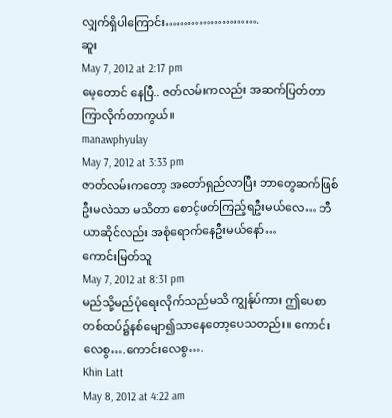လျှက်ရှိပါကြောင်း…………………….
ဆူး
May 7, 2012 at 2:17 pm
မေ့တောင် နေပြီ.. ဇတ်လမ်းကလည်း အဆက်ပြတ်တာ ကြာလိုက်တာကွယ်။
manawphyulay
May 7, 2012 at 3:33 pm
ဇာတ်လမ်းကတော့ အတော်ရှည်လာပြီး ဘာတွေဆက်ဖြစ်ဦးမလဲသာ မသိတာ စောင့်ဖတ်ကြည့်ရဦးမယ်လေ… ဘီယာဆိုင်လည်း အစုံရောက်နေဦးမယ်နော်…
ကောင်းမြတ်သူ
May 7, 2012 at 8:31 pm
မည်သို့မည်ပုံရေးလိုက်သည်မသိ ကျွန်ုပ်ကား ဤပေစာတစ်ထပ်၌နစ်မျော၍သာနေတော့ပေသတည်း။ ကောင်းလေစွ….ကောင်းလေစွ….
Khin Latt
May 8, 2012 at 4:22 am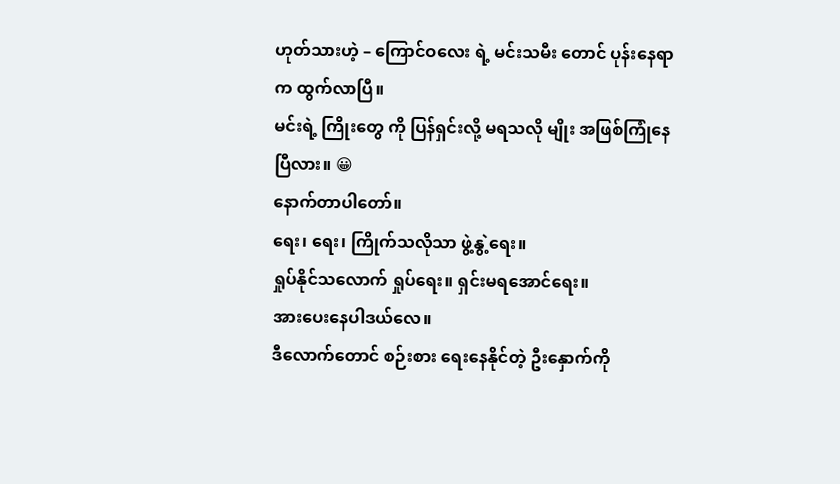ဟုတ်သားဟဲ့ – ကြောင်ဝလေး ရဲ့ မင်းသမီး တောင် ပုန်းနေရာက ထွက်လာပြီ။
မင်းရဲ့ ကြိုးတွေ ကို ပြန်ရှင်းလို့ မရသလို မျိုး အဖြစ်ကြုံနေပြီလား။ 😀
နောက်တာပါတော်။
ရေး၊ ရေး၊ ကြိုက်သလိုသာ ဖွဲ့နွဲ့ရေး။
ရှုပ်နိုင်သလောက် ရှုပ်ရေး။ ရှင်းမရအောင်ရေး။
အားပေးနေပါဒယ်လေ။
ဒီလောက်တောင် စဉ်းစား ရေးနေနိုင်တဲ့ ဦးနှောက်ကို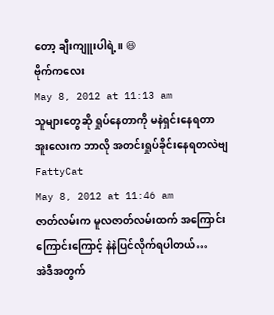တော့ ချီးကျူးပါရဲ့။ 😆
ဗိုက်ကလေး
May 8, 2012 at 11:13 am
သူများတွေဆို ရှုပ်နေတာကို မနဲရှင်းနေရတာ
အူးလေးက ဘာလို အတင်းရှုပ်ခိုင်းနေရတလဲဗျ
FattyCat
May 8, 2012 at 11:46 am
ဇာတ်လမ်းက မူလဇာတ်လမ်းထက် အကြောင်းကြောင်းကြောင့် နဲနဲပြင်လိုက်ရပါတယ်…
အဲဒီအတွက်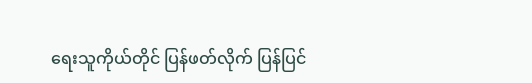ရေးသူကိုယ်တိုင် ပြန်ဖတ်လိုက် ပြန်ပြင်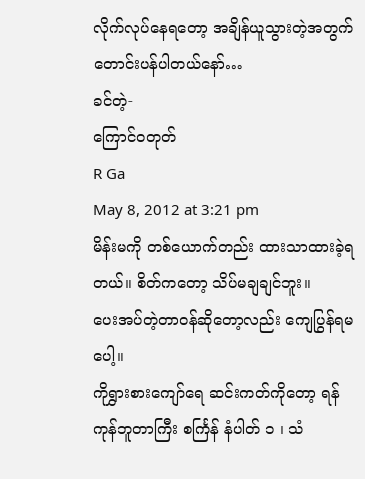လိုက်လုပ်နေရတော့ အချိန်ယူသွားတဲ့အတွက် တောင်းပန်ပါတယ်နော်…
ခင်တဲ့-
ကြောင်ဝတုတ်
R Ga
May 8, 2012 at 3:21 pm
မိန်းမကို တစ်ယောက်တည်း ထားသာထားခဲ့ရတယ်။ စိတ်ကတော့ သိပ်မချချင်ဘူး။
ပေးအပ်တဲ့တာဝန်ဆိုတော့လည်း ကျေပြွန်ရမပေါ့။
ကိုရွှားစားကျော်ရေ ဆင်းကတ်ကိုတော့ ရန်ကုန်ဘူတာကြီး စင်္ကြန် နံပါတ် ၁ ၊ သံ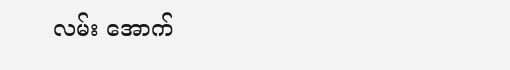လမ်း အောက်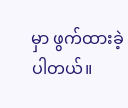မှာ ဖွက်ထားခဲ့ပါတယ်။